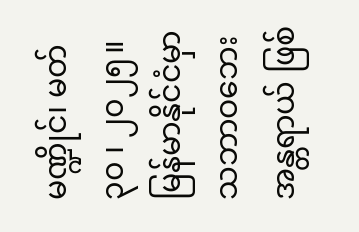မဏ္ဍိုင်၊ မတ် ၃၀ ၊ ၂၀၂၅။
မြန်မာနိုင်ငံမှာ သဘာဝဘေးအန္တရာယ် ဖြစ်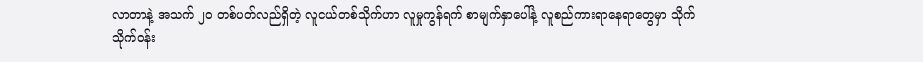လာတာနဲ့ အသက် ၂၀ တစ်ပတ်လည်ရှိတဲ့ လူငယ်တစ်သိုက်ဟာ လူမှုကွန်ရက် စာမျက်နှာပေါ်နဲ့ လူစည်ကားရာနေရာတွေမှာ သိုက်သိုက်ဝန်း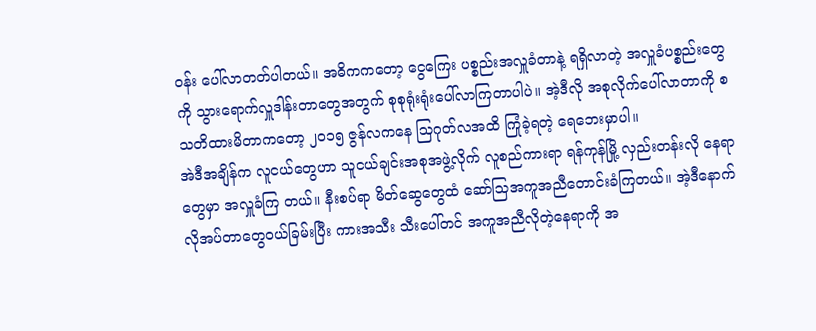ဝန်း ပေါ်လာတတ်ပါတယ်။ အဓိကကတော့ ငွေကြေး ပစ္စည်းအလှူခံတာနဲ့ ရရှိလာတဲ့ အလှူခံပစ္စည်းတွေကို သွားရောက်လှူဒါန်းတာတွေအတွက် စုစုရုံးရုံးပေါ်လာကြတာပါပဲ။ အဲ့ဒီလို အစုလိုက်ပေါ်လာတာကို စသတိထားမိတာကတော့ ၂၀၁၅ ဇွန်လကနေ သြဂုတ်လအထိ ကြုံခဲ့ရတဲ့ ရေဘေးမှာပါ။
အဲဒီအချိန်က လူငယ်တွေဟာ သူငယ်ချင်းအစုအဖွဲ့လိုက် လူစည်ကားရာ ရန်ကုန်မြို့ လှည်းတန်းလို နေရာတွေမှာ အလှူခံကြ တယ်။ နီးစပ်ရာ မိတ်ဆွေတွေထံ ဆော်သြအကူအညီတောင်းခံကြတယ်။ အဲ့ဒီနောက် လိုအပ်တာတွေဝယ်ခြမ်းပြီး ကားအသီး သီးပေါ်တင် အကူအညီလိုတဲ့နေရာကို အ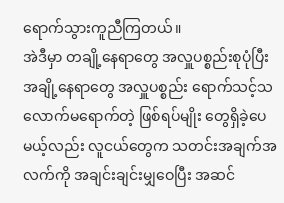ရောက်သွားကူညီကြတယ်။
အဲဒီမှာ တချို့နေရာတွေ အလှူပစ္စည်းစုပုံပြီး အချို့နေရာတွေ အလှူပစ္စည်း ရောက်သင့်သလောက်မရောက်တဲ့ ဖြစ်ရပ်မျိုး တွေရှိခဲ့ပေမယ့်လည်း လူငယ်တွေက သတင်းအချက်အလက်ကို အချင်းချင်းမျှဝေပြီး အဆင်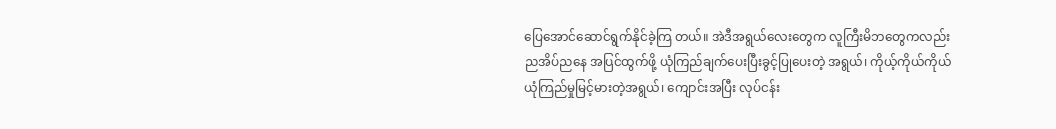ပြေအောင်ဆောင်ရွက်နိုင်ခဲ့ကြ တယ်။ အဲဒီအရွယ်လေးတွေက လူကြီးမိဘတွေကလည်း ညအိပ်ညနေ အပြင်ထွက်ဖို့ ယုံကြည်ချက်ပေးပြီးခွင့်ပြုပေးတဲ့ အရွယ်၊ ကိုယ့်ကိုယ်ကိုယ်ယုံကြည်မှုမြင့်မားတဲ့အရွယ်၊ ကျောင်းအပြီး လုပ်ငန်း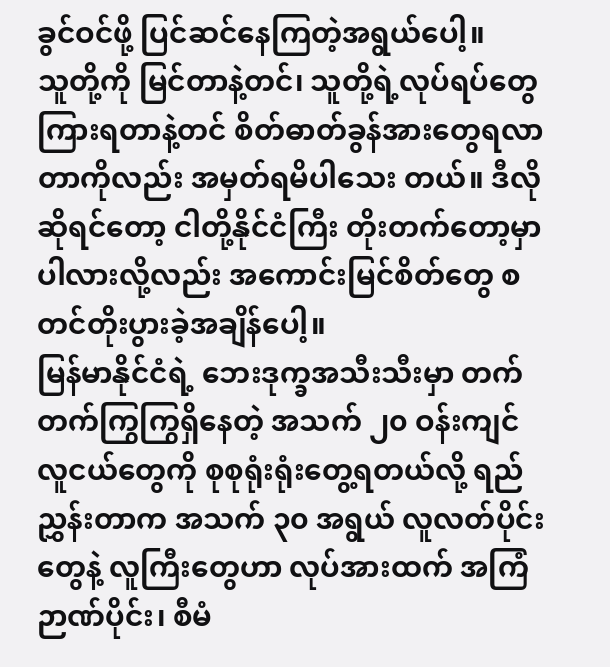ခွင်ဝင်ဖို့ ပြင်ဆင်နေကြတဲ့အရွယ်ပေါ့။
သူတို့ကို မြင်တာနဲ့တင်၊ သူတို့ရဲ့လုပ်ရပ်တွေ ကြားရတာနဲ့တင် စိတ်ဓာတ်ခွန်အားတွေရလာတာကိုလည်း အမှတ်ရမိပါသေး တယ်။ ဒီလိုဆိုရင်တော့ ငါတို့နိုင်ငံကြီး တိုးတက်တော့မှာပါလားလို့လည်း အကောင်းမြင်စိတ်တွေ စတင်တိုးပွားခဲ့အချိန်ပေါ့။
မြန်မာနိုင်ငံရဲ့ ဘေးဒုက္ခအသီးသီးမှာ တက်တက်ကြွကြွရှိနေတဲ့ အသက် ၂၀ ဝန်းကျင် လူငယ်တွေကို စုစုရုံးရုံးတွေ့ရတယ်လို့ ရည်ညွှန်းတာက အသက် ၃၀ အရွယ် လူလတ်ပိုင်းတွေနဲ့ လူကြီးတွေဟာ လုပ်အားထက် အကြံဉာဏ်ပိုင်း၊ စီမံ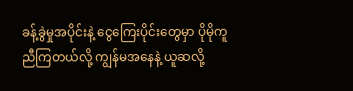ခန့်ခွဲမှုအပိုင်းနဲ့ ငွေကြေးပိုင်းတွေမှာ ပိုမိုကူညီကြတယ်လို့ ကျွန်မအနေနဲ့ ယူဆလို့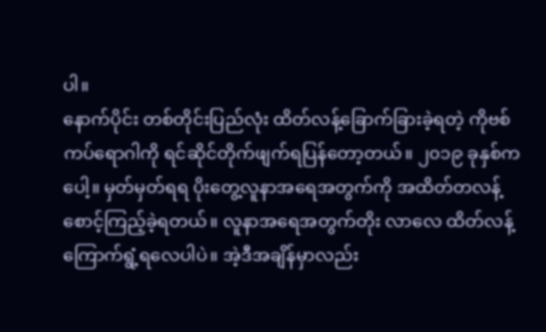ပါ။
နောက်ပိုင်း တစ်တိုင်းပြည်လုံး ထိတ်လန့်ခြောက်ခြားခဲ့ရတဲ့ ကိုဗစ်ကပ်ရောဂါကို ရင်ဆိုင်တိုက်ဖျက်ရပြန်တော့တယ်။ ၂၀၁၉ ခုနှစ်ကပေါ့။ မှတ်မှတ်ရရ ပိုးတွေ့လူနာအရေအတွက်ကို အထိတ်တလန့်စောင့်ကြည့်ခဲ့ရတယ်။ လူနာအရေအတွက်တိုး လာလေ ထိတ်လန့်ကြောက်ရွံ့ရလေပါပဲ။ အဲ့ဒီအချိန်မှာလည်း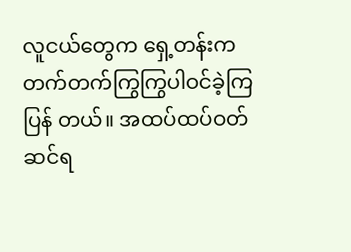လူငယ်တွေက ရှေ့တန်းက တက်တက်ကြွကြွပါဝင်ခဲ့ကြပြန် တယ်။ အထပ်ထပ်ဝတ်ဆင်ရ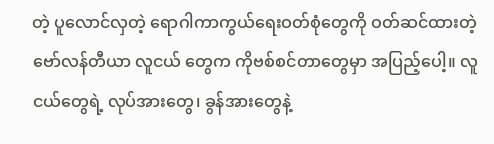တဲ့ ပူလောင်လှတဲ့ ရောဂါကာကွယ်ရေးဝတ်စုံတွေကို ဝတ်ဆင်ထားတဲ့ ဗော်လန်တီယာ လူငယ် တွေက ကိုဗစ်စင်တာတွေမှာ အပြည့်ပေါ့။ လူငယ်တွေရဲ့ လုပ်အားတွေ၊ ခွန်အားတွေနဲ့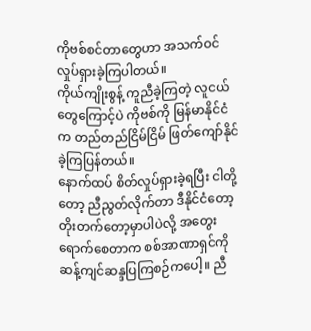ကိုဗစ်စင်တာတွေဟာ အသက်ဝင်လှုပ်ရှားခဲ့ကြပါတယ်။
ကိုယ်ကျိုးစွန့် ကူညီခဲ့ကြတဲ့ လူငယ်တွေကြောင့်ပဲ ကိုဗစ်ကို မြန်မာနိုင်ငံက တည်တည်ငြိမ်ငြိမ် ဖြတ်ကျော်နိုင်ခဲ့ကြပြန်တယ်။
နောက်ထပ် စိတ်လှုပ်ရှားခဲ့ရပြီး ငါတို့တော့ ညီညွတ်လိုက်တာ ဒီနိုင်ငံတော့ တိုးတက်တော့မှာပါပဲလို့ အတွေးရောက်စေတာက စစ်အာဏာရှင်ကို ဆန့်ကျင်ဆန္ဒပြကြစဉ်ကပေါ့။ ညီ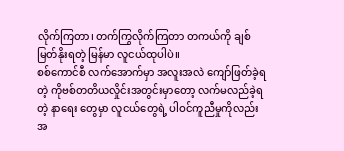လိုက်ကြတာ၊ တက်ကြွလိုက်ကြတာ တကယ်ကို ချစ်မြတ်နိုးရတဲ့ မြန်မာ လူငယ်ထုပါပဲ။
စစ်ကောင်စီ လက်အောက်မှာ အလူးအလဲ ကျော်ဖြတ်ခဲ့ရတဲ့ ကိုဗစ်တတိယလှိုင်းအတွင်းမှာတော့ လက်မလည်ခဲ့ရတဲ့ နာရေး တွေမှာ လူငယ်တွေရဲ့ ပါဝင်ကူညီမှုကိုလည်း အ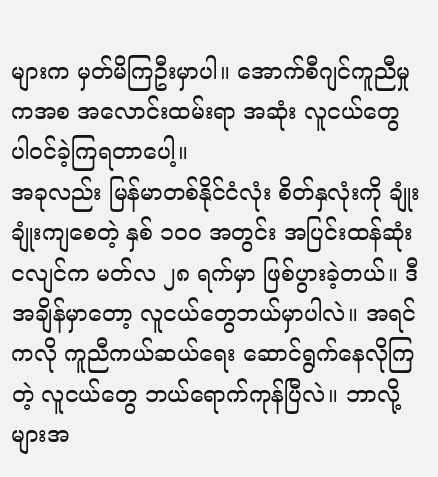များက မှတ်မိကြဦးမှာပါ။ အောက်စီဂျင်ကူညီမှုကအစ အလောင်းထမ်းရာ အဆုံး လူငယ်တွေ ပါဝင်ခဲ့ကြရတာပေါ့။
အခုလည်း မြန်မာတစ်နိုင်ငံလုံး စိတ်နှလုံးကို ချုံးချုံးကျစေတဲ့ နှစ် ၁၀၀ အတွင်း အပြင်းထန်ဆုံးငလျင်က မတ်လ ၂၈ ရက်မှာ ဖြစ်ပွားခဲ့တယ်။ ဒီအချိန်မှာတော့ လူငယ်တွေဘယ်မှာပါလဲ။ အရင်ကလို ကူညီကယ်ဆယ်ရေး ဆောင်ရွက်နေလိုကြတဲ့ လူငယ်တွေ ဘယ်ရောက်ကုန်ပြီလဲ။ ဘာလို့များအ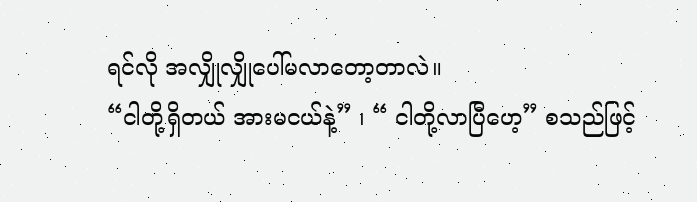ရင်လို အလျှိုလျှိုပေါ်မလာတော့တာလဲ။
“ငါတို့ရှိတယ် အားမငယ်နဲ့” ၊ “ ငါတို့လာပြီဟေ့” စသည်ဖြင့်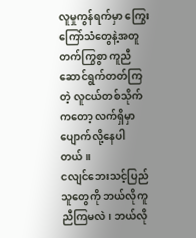လူမှုကွန်ရက်မှာ ကြွေးကြော်သံတွေနဲ့အတူ တက်ကြွစွာ ကူညီ ဆောင်ရွက်တတ်ကြတဲ့ လူငယ်တစ်သိုက်ကတော့ လက်ရှိမှာ ပျောက်လို့နေပါတယ်။
ငလျင်ဘေးသင့်ပြည်သူတွေကို ဘယ်လိုကူညီကြမလဲ၊ ဘယ်လို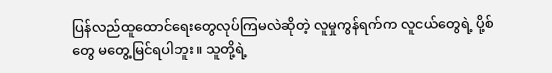ပြန်လည်ထူထောင်ရေးတွေလုပ်ကြမလဲဆိုတဲ့ လူမှုကွန်ရက်က လူငယ်တွေရဲ့ ပို့စ်တွေ မတွေ့မြင်ရပါဘူး။ သူတို့ရဲ့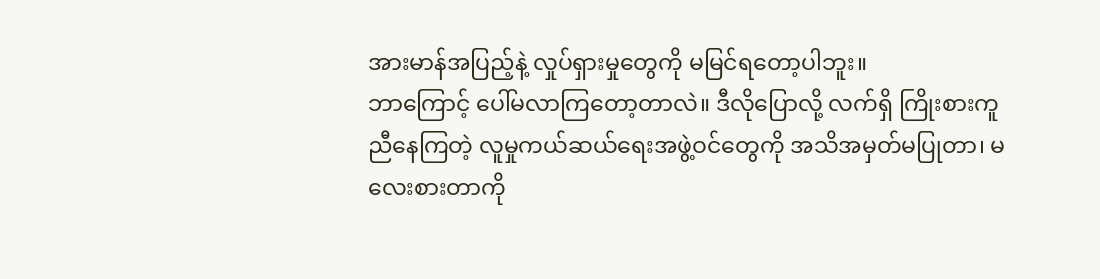အားမာန်အပြည့်နဲ့ လှုပ်ရှားမှုတွေကို မမြင်ရတော့ပါဘူး။
ဘာကြောင့် ပေါ်မလာကြတော့တာလဲ။ ဒီလိုပြောလို့ လက်ရှိ ကြိုးစားကူညီနေကြတဲ့ လူမှုကယ်ဆယ်ရေးအဖွဲ့ဝင်တွေကို အသိအမှတ်မပြုတာ၊ မလေးစားတာကို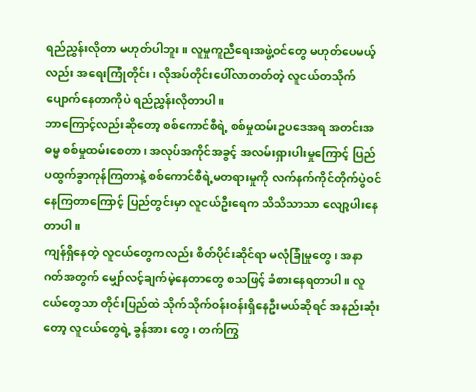ရည်ညွှန်းလိုတာ မဟုတ်ပါဘူး။ လူမှုကူညီရေးအဖွဲ့ဝင်တွေ မဟုတ်ပေမယ့်လည်း အရေးကြုံတိုင်း၊ လိုအပ်တိုင်းပေါ်လာတတ်တဲ့ လူငယ်တသိုက်ပျောက်နေတာကိုပဲ ရည်ညွှန်းလိုတာပါ။
ဘာကြောင့်လည်းဆိုတော့ စစ်ကောင်စီရဲ့ စစ်မှုထမ်းဥပဒေအရ အတင်းအဓမ္မ စစ်မှုထမ်းစေတာ၊ အလုပ်အကိုင်အခွင့် အလမ်းရှားပါးမှုကြောင့် ပြည်ပထွက်ခွာကုန်ကြတာနဲ့ စစ်ကောင်စီရဲ့မတရားမှုကို လက်နက်ကိုင်တိုက်ပွဲဝင်နေကြတာကြောင့် ပြည်တွင်းမှာ လူငယ်ဦးရေက သိသိသာသာ လျော့ပါးနေတာပါ။
ကျန်ရှိနေတဲ့ လူငယ်တွေကလည်း စိတ်ပိုင်းဆိုင်ရာ မလုံခြုံမှုတွေ၊ အနာဂတ်အတွက် မျှော်လင့်ချက်မဲ့နေတာတွေ စသဖြင့် ခံစားနေရတာပါ။ လူငယ်တွေသာ တိုင်းပြည်ထဲ သိုက်သိုက်ဝန်းဝန်းရှိနေဦးမယ်ဆိုရင် အနည်းဆုံးတော့ လူငယ်တွေရဲ့ ခွန်အား တွေ၊ တက်ကြွ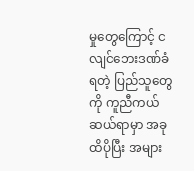မှုတွေကြောင့် ငလျင်ဘေးဒဏ်ခံရတဲ့ ပြည်သူတွေကို ကူညီကယ်ဆယ်ရာမှာ အခုထိပိုပြီး အများ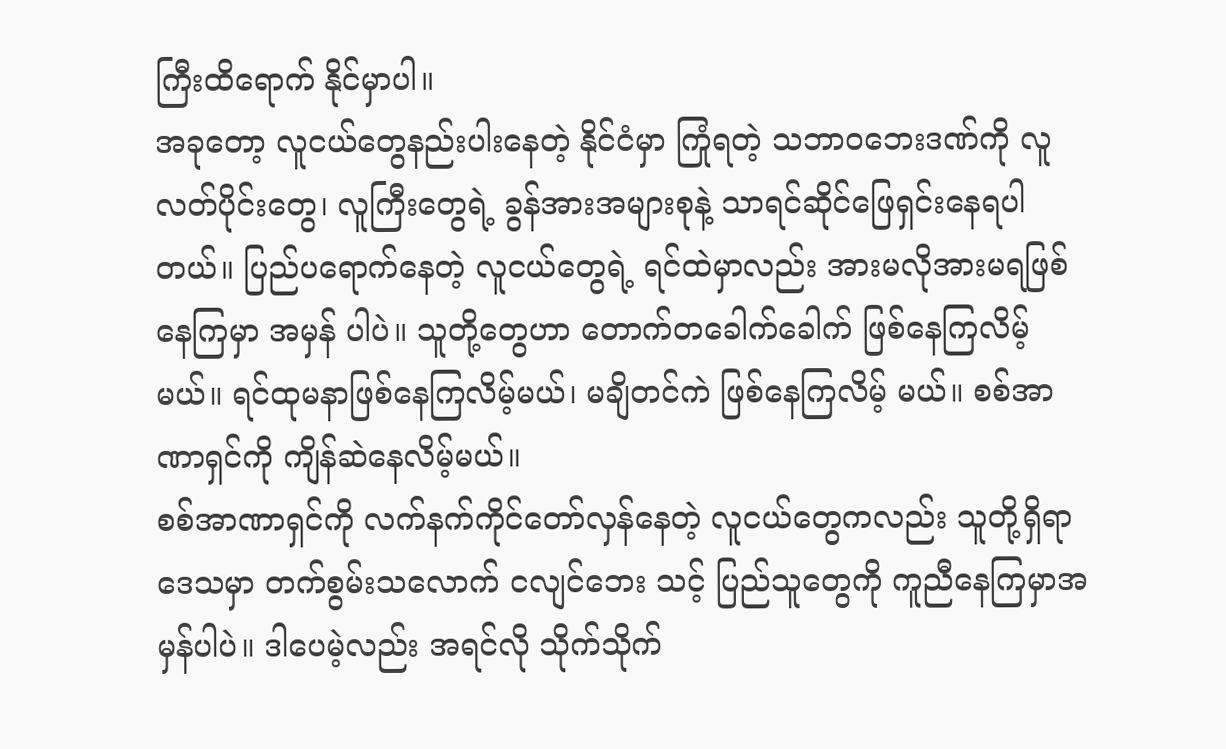ကြီးထိရောက် နိုင်မှာပါ။
အခုတော့ လူငယ်တွေနည်းပါးနေတဲ့ နိုင်ငံမှာ ကြုံရတဲ့ သဘာဝဘေးဒဏ်ကို လူလတ်ပိုင်းတွေ၊ လူကြီးတွေရဲ့ ခွန်အားအများစုနဲ့ သာရင်ဆိုင်ဖြေရှင်းနေရပါတယ်။ ပြည်ပရောက်နေတဲ့ လူငယ်တွေရဲ့ ရင်ထဲမှာလည်း အားမလိုအားမရဖြစ်နေကြမှာ အမှန် ပါပဲ။ သူတို့တွေဟာ တောက်တခေါက်ခေါက် ဖြစ်နေကြလိမ့်မယ်။ ရင်ထုမနာဖြစ်နေကြလိမ့်မယ်၊ မချိတင်ကဲ ဖြစ်နေကြလိမ့် မယ်။ စစ်အာဏာရှင်ကို ကျိန်ဆဲနေလိမ့်မယ်။
စစ်အာဏာရှင်ကို လက်နက်ကိုင်တော်လှန်နေတဲ့ လူငယ်တွေကလည်း သူတို့ရှိရာဒေသမှာ တက်စွမ်းသလောက် ငလျင်ဘေး သင့် ပြည်သူတွေကို ကူညီနေကြမှာအမှန်ပါပဲ။ ဒါပေမဲ့လည်း အရင်လို သိုက်သိုက်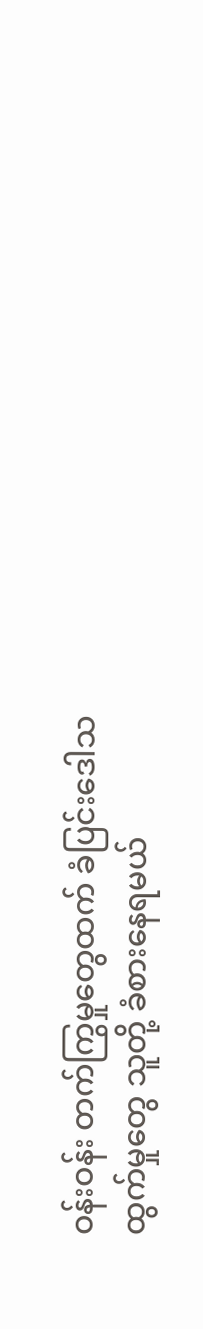ဝန်းဝန်း တက်ကြွမှုတွေထက် ခံပြင်းဒေါသ ထွက်မှုတွေ သူတို့ ခံစားနေရမယ်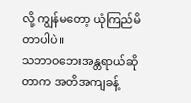လို့ ကျွန်မတော့ ယုံကြည်မိတာပါပဲ။
သဘာဝဘေးအန္တရာယ်ဆိုတာက အတိအကျခန့်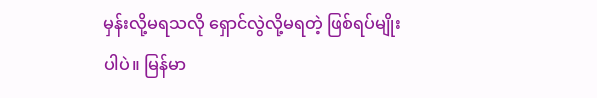မှန်းလို့မရသလို ရှောင်လွဲလို့မရတဲ့ ဖြစ်ရပ်မျိုးပါပဲ။ မြန်မာ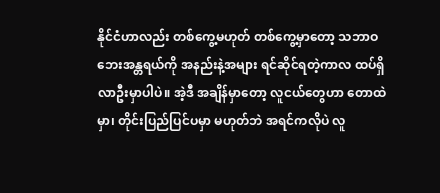နိုင်ငံဟာလည်း တစ်ကွေ့မဟုတ် တစ်ကွေ့မှာတော့ သဘာဝဘေးအန္တရယ်ကို အနည်းနဲ့အများ ရင်ဆိုင်ရတဲ့ကာလ ထပ်ရှိလာဦးမှာပါပဲ။ အဲ့ဒီ အချိန်မှာတော့ လူငယ်တွေဟာ တောထဲမှာ၊ တိုင်းပြည်ပြင်ပမှာ မဟုတ်ဘဲ အရင်ကလိုပဲ လူ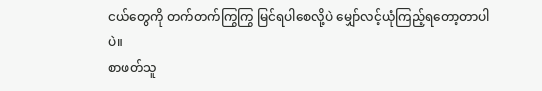ငယ်တွေကို တက်တက်ကြွကြွ မြင်ရပါစေလို့ပဲ မျှော်လင့်ယုံကြည့်ရတော့တာပါပဲ။
စာဖတ်သူ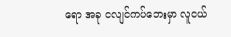ရော အခု ငလျင်ကပ်ဘေးမှာ လူငယ်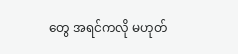တွေ အရင်ကလို မဟုတ်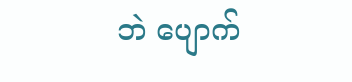ဘဲ ပျောက်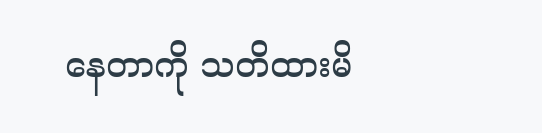နေတာကို သတိထားမိ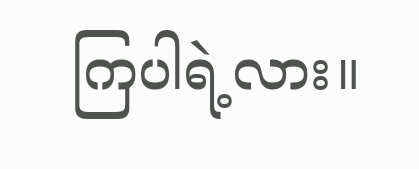ကြပါရဲ့လား။